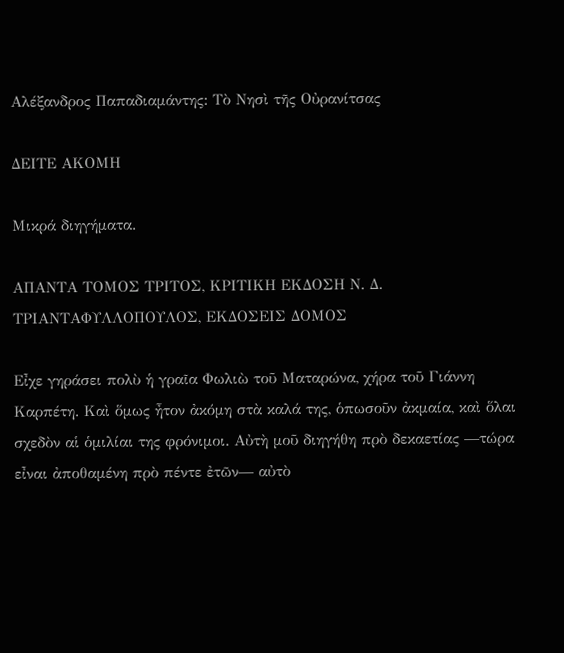Αλέξανδρος Παπαδιαμάντης: Τὸ Νησὶ τῆς Οὐρανίτσας

ΔΕΙΤΕ ΑΚΟΜΗ

Μικρά διηγήματα.

ΑΠΑΝΤΑ ΤΟΜΟΣ ΤΡΙΤΟΣ, ΚΡΙΤΙΚΗ ΕΚΔΟΣΗ Ν. Δ. ΤΡΙΑΝΤΑΦΥΛΛΟΠΟΥΛΟΣ, ΕΚΔΟΣΕΙΣ ΔΟΜΟΣ

Εἶχε γηράσει πολὺ ἡ γραῖα Φωλιὼ τοῦ Ματαρώνα, χήρα τοῦ Γιάννη Καρπέτη. Καὶ ὅμως ἦτον ἀκόμη στὰ καλά της, ὁπωσοῦν ἀκμαία, καὶ ὅλαι σχεδὸν αἱ ὁμιλίαι της φρόνιμοι. Αὐτὴ μοῦ διηγήθη πρὸ δεκαετίας ―τώρα εἶναι ἀποθαμένη πρὸ πέντε ἐτῶν― αὐτὸ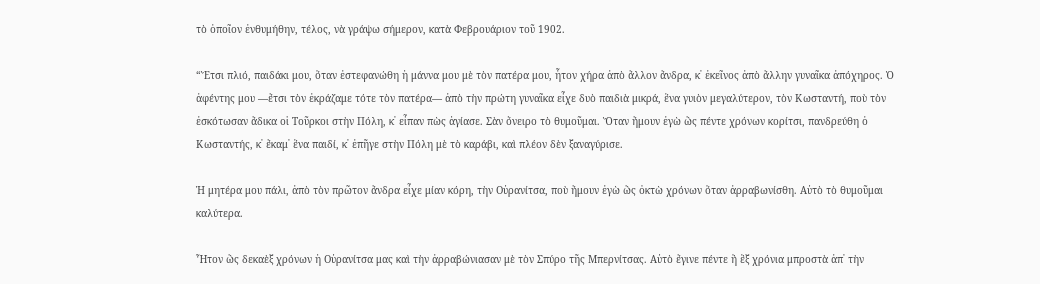τὸ ὁποῖον ἐνθυμήθην, τέλος, νὰ γράψω σήμερον, κατὰ Φεβρουάριον τοῦ 1902.

“Ἔτσι πλιό, παιδάκι μου, ὅταν ἐστεφανώθη ἡ μάννα μου μὲ τὸν πατέρα μου, ἦτον χήρα ἀπὸ ἄλλον ἄνδρα, κ᾽ ἐκεῖνος ἀπὸ ἄλλην γυναῖκα ἀπόχηρος. Ὁ ἀφέντης μου ―ἔτσι τὸν ἐκράζαμε τότε τὸν πατέρα― ἀπὸ τὴν πρώτη γυναῖκα εἶχε δυὸ παιδιὰ μικρά, ἕνα γυιὸν μεγαλύτερον, τὸν Κωσταντή, ποὺ τὸν ἐσκότωσαν ἄδικα οἱ Τοῦρκοι στὴν Πόλη, κ᾽ εἶπαν πὼς ἁγίασε. Σὰν ὄνειρο τὸ θυμοῦμαι. Ὅταν ἤμουν ἐγὼ ὣς πέντε χρόνων κορίτσι, πανδρεύθη ὁ Κωσταντής, κ᾽ ἔκαμ᾽ ἕνα παιδί, κ᾽ ἐπῆγε στὴν Πόλη μὲ τὸ καράβι, καὶ πλέον δὲν ξαναγύρισε.

Ἡ μητέρα μου πάλι, ἀπὸ τὸν πρῶτον ἄνδρα εἶχε μίαν κόρη, τὴν Οὐρανίτσα, ποὺ ἤμουν ἐγὼ ὣς ὀκτὼ χρόνων ὅταν ἀρραβωνίσθη. Αὐτὸ τὸ θυμοῦμαι καλύτερα.

Ἦτον ὣς δεκαὲξ χρόνων ἡ Οὐρανίτσα μας καὶ τὴν ἀρραβώνιασαν μὲ τὸν Σπύρο τῆς Μπερνίτσας. Αὐτὸ ἔγινε πέντε ἢ ἓξ χρόνια μπροστὰ ἀπ᾽ τὴν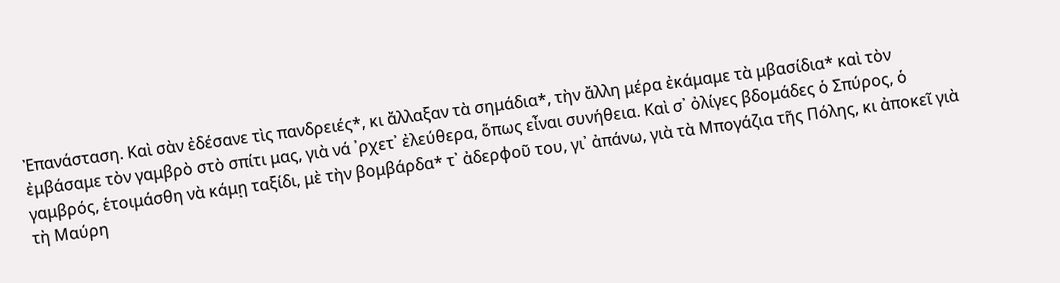Ἐπανάσταση. Καὶ σὰν ἐδέσανε τὶς πανδρειές*, κι ἄλλαξαν τὰ σημάδια*, τὴν ἄλλη μέρα ἐκάμαμε τὰ μβασίδια* καὶ τὸν ἐμβάσαμε τὸν γαμβρὸ στὸ σπίτι μας, γιὰ νά ᾽ρχετ᾽ ἐλεύθερα, ὅπως εἶναι συνήθεια. Καὶ σ᾽ ὀλίγες βδομάδες ὁ Σπύρος, ὁ γαμβρός, ἑτοιμάσθη νὰ κάμῃ ταξίδι, μὲ τὴν βομβάρδα* τ᾽ ἀδερφοῦ του, γι᾽ ἀπάνω, γιὰ τὰ Μπογάζια τῆς Πόλης, κι ἀποκεῖ γιὰ τὴ Μαύρη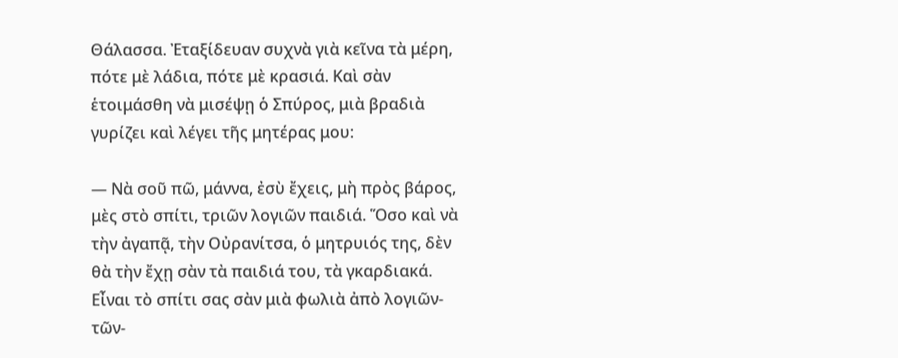Θάλασσα. Ἐταξίδευαν συχνὰ γιὰ κεῖνα τὰ μέρη, πότε μὲ λάδια, πότε μὲ κρασιά. Καὶ σὰν ἑτοιμάσθη νὰ μισέψῃ ὁ Σπύρος, μιὰ βραδιὰ γυρίζει καὶ λέγει τῆς μητέρας μου:

― Νὰ σοῦ πῶ, μάννα, ἐσὺ ἔχεις, μὴ πρὸς βάρος, μὲς στὸ σπίτι, τριῶν λογιῶν παιδιά. Ὅσο καὶ νὰ τὴν ἀγαπᾷ, τὴν Οὐρανίτσα, ὁ μητρυιός της, δὲν θὰ τὴν ἔχῃ σὰν τὰ παιδιά του, τὰ γκαρδιακά. Εἶναι τὸ σπίτι σας σὰν μιὰ φωλιὰ ἀπὸ λογιῶν-τῶν-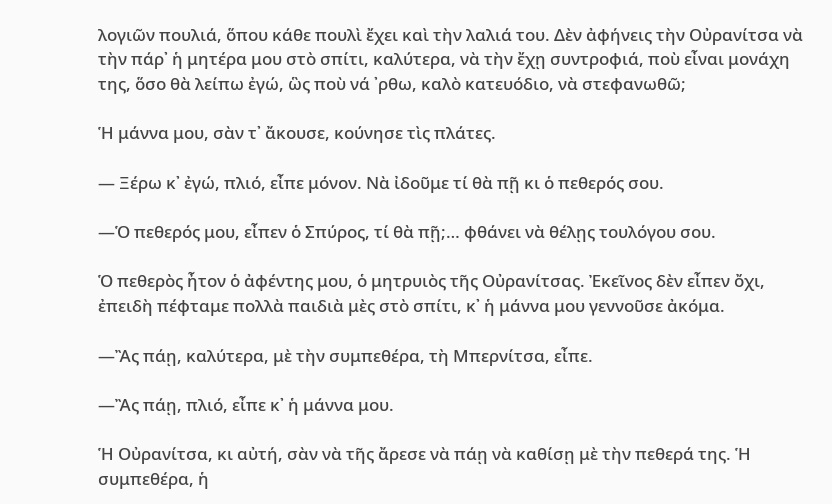λογιῶν πουλιά, ὅπου κάθε πουλὶ ἔχει καὶ τὴν λαλιά του. Δὲν ἀφήνεις τὴν Οὐρανίτσα νὰ τὴν πάρ᾽ ἡ μητέρα μου στὸ σπίτι, καλύτερα, νὰ τὴν ἔχῃ συντροφιά, ποὺ εἶναι μονάχη της, ὅσο θὰ λείπω ἐγώ, ὣς ποὺ νά ᾽ρθω, καλὸ κατευόδιο, νὰ στεφανωθῶ;

Ἡ μάννα μου, σὰν τ᾽ ἄκουσε, κούνησε τὶς πλάτες.

― Ξέρω κ᾽ ἐγώ, πλιό, εἶπε μόνον. Νὰ ἰδοῦμε τί θὰ πῇ κι ὁ πεθερός σου.

―Ὁ πεθερός μου, εἶπεν ὁ Σπύρος, τί θὰ πῇ;… φθάνει νὰ θέλῃς τουλόγου σου.

Ὁ πεθερὸς ἦτον ὁ ἀφέντης μου, ὁ μητρυιὸς τῆς Οὐρανίτσας. Ἐκεῖνος δὲν εἶπεν ὄχι, ἐπειδὴ πέφταμε πολλὰ παιδιὰ μὲς στὸ σπίτι, κ᾽ ἡ μάννα μου γεννοῦσε ἀκόμα.

―Ἂς πάῃ, καλύτερα, μὲ τὴν συμπεθέρα, τὴ Μπερνίτσα, εἶπε.

―Ἂς πάῃ, πλιό, εἶπε κ᾽ ἡ μάννα μου.

Ἡ Οὐρανίτσα, κι αὐτή, σὰν νὰ τῆς ἄρεσε νὰ πάῃ νὰ καθίσῃ μὲ τὴν πεθερά της. Ἡ συμπεθέρα, ἡ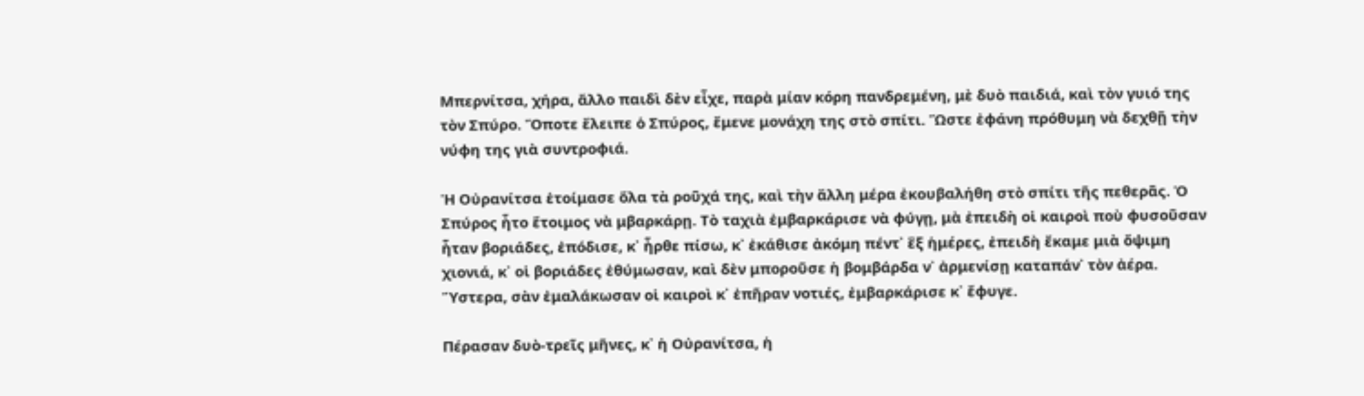Μπερνίτσα, χήρα, ἄλλο παιδὶ δὲν εἶχε, παρὰ μίαν κόρη πανδρεμένη, μὲ δυὸ παιδιά, καὶ τὸν γυιό της τὸν Σπύρο. Ὅποτε ἔλειπε ὁ Σπύρος, ἔμενε μονάχη της στὸ σπίτι. Ὥστε ἐφάνη πρόθυμη νὰ δεχθῇ τὴν νύφη της γιὰ συντροφιά.

Ἡ Οὐρανίτσα ἑτοίμασε ὅλα τὰ ροῦχά της, καὶ τὴν ἄλλη μέρα ἐκουβαλήθη στὸ σπίτι τῆς πεθερᾶς. Ὁ Σπύρος ἦτο ἕτοιμος νὰ μβαρκάρῃ. Τὸ ταχιὰ ἐμβαρκάρισε νὰ φύγῃ, μὰ ἐπειδὴ οἱ καιροὶ ποὺ φυσοῦσαν ἦταν βοριάδες, ἐπόδισε, κ᾽ ἦρθε πίσω, κ᾽ ἐκάθισε ἀκόμη πέντ᾽ ἓξ ἡμέρες, ἐπειδὴ ἔκαμε μιὰ ὄψιμη χιονιά, κ᾽ οἱ βοριάδες ἐθύμωσαν, καὶ δὲν μποροῦσε ἡ βομβάρδα ν᾽ ἀρμενίσῃ καταπάν᾽ τὸν ἀέρα. Ὕστερα, σὰν ἐμαλάκωσαν οἱ καιροὶ κ᾽ ἐπῆραν νοτιές, ἐμβαρκάρισε κ᾽ ἔφυγε.

Πέρασαν δυὸ-τρεῖς μῆνες, κ᾽ ἡ Οὐρανίτσα, ἡ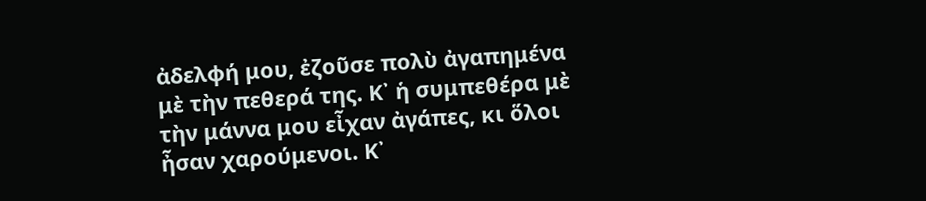ἀδελφή μου, ἐζοῦσε πολὺ ἀγαπημένα μὲ τὴν πεθερά της. Κ᾽ ἡ συμπεθέρα μὲ τὴν μάννα μου εἶχαν ἀγάπες, κι ὅλοι ἦσαν χαρούμενοι. Κ᾽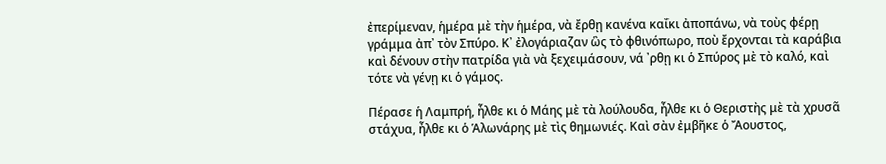ἐπερίμεναν, ἡμέρα μὲ τὴν ἡμέρα, νὰ ἔρθῃ κανένα καΐκι ἀποπάνω, νὰ τοὺς φέρῃ γράμμα ἀπ᾽ τὸν Σπύρο. Κ᾽ ἐλογάριαζαν ὣς τὸ φθινόπωρο, ποὺ ἔρχονται τὰ καράβια καὶ δένουν στὴν πατρίδα γιὰ νὰ ξεχειμάσουν, νά ᾽ρθῃ κι ὁ Σπύρος μὲ τὸ καλό, καὶ τότε νὰ γένῃ κι ὁ γάμος.

Πέρασε ἡ Λαμπρή, ἦλθε κι ὁ Μάης μὲ τὰ λούλουδα, ἦλθε κι ὁ Θεριστὴς μὲ τὰ χρυσᾶ στάχυα, ἦλθε κι ὁ Ἁλωνάρης μὲ τὶς θημωνιές. Καὶ σὰν ἐμβῆκε ὁ Ἄουστος,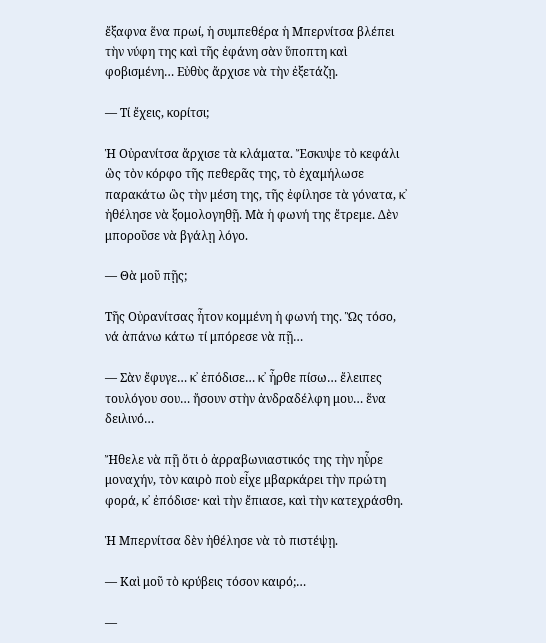ἔξαφνα ἕνα πρωί, ἡ συμπεθέρα ἡ Μπερνίτσα βλέπει τὴν νύφη της καὶ τῆς ἐφάνη σὰν ὕποπτη καὶ φοβισμένη… Εὐθὺς ἄρχισε νὰ τὴν ἐξετάζῃ.

― Τί ἔχεις, κορίτσι;

Ἡ Οὐρανίτσα ἄρχισε τὰ κλάματα. Ἔσκυψε τὸ κεφάλι ὣς τὸν κόρφο τῆς πεθερᾶς της, τὸ ἐχαμήλωσε παρακάτω ὣς τὴν μέση της, τῆς ἐφίλησε τὰ γόνατα, κ᾽ ἠθέλησε νὰ ξομολογηθῇ. Μὰ ἡ φωνή της ἔτρεμε. Δὲν μποροῦσε νὰ βγάλῃ λόγο.

― Θὰ μοῦ πῇς;

Τῆς Οὐρανίτσας ἦτον κομμένη ἡ φωνή της. Ὣς τόσο, νά ἀπάνω κάτω τί μπόρεσε νὰ πῇ…

― Σὰν ἔφυγε… κ᾽ ἐπόδισε… κ᾽ ἦρθε πίσω… ἔλειπες τουλόγου σου… ἤσουν στὴν ἀνδραδέλφη μου… ἕνα δειλινό…

Ἤθελε νὰ πῇ ὅτι ὁ ἀρραβωνιαστικός της τὴν ηὗρε μοναχήν, τὸν καιρὸ ποὺ εἶχε μβαρκάρει τὴν πρώτη φορά, κ᾽ ἐπόδισε· καὶ τὴν ἔπιασε, καὶ τὴν κατεχράσθη.

Ἡ Μπερνίτσα δὲν ἠθέλησε νὰ τὸ πιστέψῃ.

― Καὶ μοῦ τὸ κρύβεις τόσον καιρό;…

―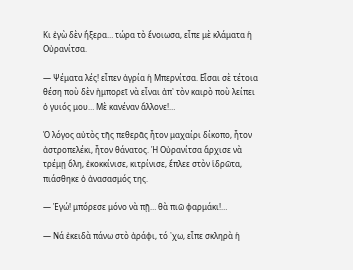Κι ἐγὼ δὲν ἤξερα… τώρα τὸ ἔνοιωσα, εἶπε μὲ κλάματα ἡ Οὐρανίτσα.

― Ψέματα λές! εἶπεν ἀγρία ἡ Μπερνίτσα. Εἶσαι σὲ τέτοια θέση ποὺ δὲν ἠμπορεῖ νὰ εἶναι ἀπ᾽ τὸν καιρὸ ποὺ λείπει ὁ γυιός μου… Μὲ κανέναν ἄλλονε!…

Ὁ λόγος αὐτὸς τῆς πεθερᾶς ἦτον μαχαίρι δίκοπο, ἦτον ἀστροπελέκι, ἦτον θάνατος. Ἡ Οὐρανίτσα ἄρχισε νὰ τρέμῃ ὅλη, ἐκοκκίνισε, κιτρίνισε, ἔπλεε στὸν ἱδρῶτα, πιάσθηκε ὁ ἀνασασμός της.

― Ἐγώ! μπόρεσε μόνο νὰ πῇ… θὰ πιῶ φαρμάκι!…

― Νά ἐκειδὰ πάνω στὸ ἀράφι, τό ᾽χω, εἶπε σκληρὰ ἡ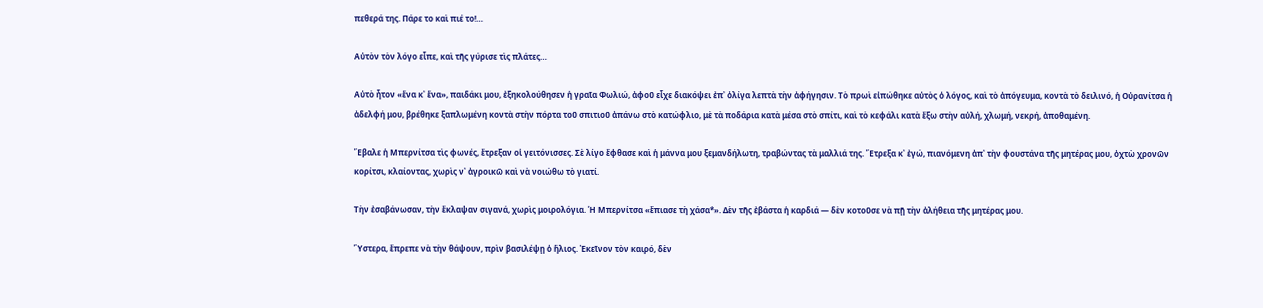πεθερά της. Πάρε το καὶ πιέ το!…

Αὐτὸν τὸν λόγο εἶπε, καὶ τῆς γύρισε τὶς πλάτες…

Αὐτὸ ἦτον «ἕνα κ᾽ ἕνα», παιδάκι μου, ἐξηκολούθησεν ἡ γραῖα Φωλιώ, ἀφοῦ εἶχε διακόψει ἐπ᾽ ὀλίγα λεπτὰ τὴν ἀφήγησιν. Τὸ πρωὶ εἰπώθηκε αὐτὸς ὁ λόγος, καὶ τὸ ἀπόγευμα, κοντὰ τὸ δειλινό, ἡ Οὐρανίτσα ἡ ἀδελφή μου, βρέθηκε ξαπλωμένη κοντὰ στὴν πόρτα τοῦ σπιτιοῦ ἀπάνω στὸ κατώφλιο, μὲ τὰ ποδάρια κατὰ μέσα στὸ σπίτι, καὶ τὸ κεφάλι κατὰ ἔξω στὴν αὐλή, χλωμή, νεκρή, ἀποθαμένη.

Ἔβαλε ἡ Μπερνίτσα τὶς φωνές, ἔτρεξαν οἱ γειτόνισσες. Σὲ λίγο ἔφθασε καὶ ἡ μάννα μου ξεμανδήλωτη, τραβώντας τὰ μαλλιά της. Ἔτρεξα κ᾽ ἐγώ, πιανόμενη ἀπ᾽ τὴν φουστάνα τῆς μητέρας μου, ὀχτὼ χρονῶν κορίτσι, κλαίοντας, χωρὶς ν᾽ ἀγροικῶ καὶ νὰ νοιώθω τὸ γιατί.

Τὴν ἐσαβάνωσαν, τὴν ἔκλαψαν σιγανά, χωρὶς μοιρολόγια. Ἡ Μπερνίτσα «ἔπιασε τὴ χάσα*». Δὲν τῆς ἐβάστα ἡ καρδιά ― δὲν κοτοῦσε νὰ πῇ τὴν ἀλήθεια τῆς μητέρας μου.

Ὕστερα, ἔπρεπε νὰ τὴν θάψουν, πρὶν βασιλέψῃ ὁ ἥλιος. Ἐκεῖνον τὸν καιρό, δὲν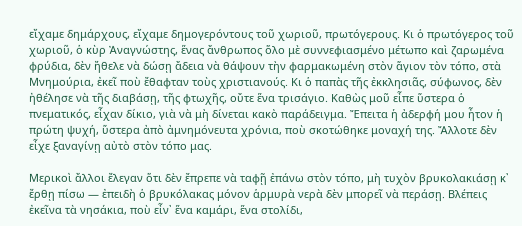εἴχαμε δημάρχους, εἴχαμε δημογερόντους τοῦ χωριοῦ, πρωτόγερους. Κι ὁ πρωτόγερος τοῦ χωριοῦ, ὁ κὺρ Ἀναγνώστης, ἕνας ἄνθρωπος ὅλο μὲ συννεφιασμένο μέτωπο καὶ ζαρωμένα φρύδια, δὲν ἤθελε νὰ δώσῃ ἄδεια νὰ θάψουν τὴν φαρμακωμένη στὸν ἅγιον τὸν τόπο, στὰ Μνημούρια, ἐκεῖ ποὺ ἔθαφταν τοὺς χριστιανούς. Κι ὁ παπὰς τῆς ἐκκλησιᾶς, σύφωνος, δὲν ἠθέλησε νὰ τῆς διαβάσῃ, τῆς φτωχῆς, οὔτε ἕνα τρισάγιο. Καθὼς μοῦ εἶπε ὕστερα ὁ πνεματικός, εἶχαν δίκιο, γιὰ νὰ μὴ δίνεται κακὸ παράδειγμα. Ἔπειτα ἡ ἀδερφή μου ἦτον ἡ πρώτη ψυχή, ὕστερα ἀπὸ ἀμνημόνευτα χρόνια, ποὺ σκοτώθηκε μοναχή της. Ἄλλοτε δὲν εἶχε ξαναγίνῃ αὐτὸ στὸν τόπο μας.

Μερικοὶ ἄλλοι ἔλεγαν ὅτι δὲν ἔπρεπε νὰ ταφῇ ἐπάνω στὸν τόπο, μὴ τυχὸν βρυκολακιάσῃ κ᾽ ἔρθῃ πίσω ― ἐπειδὴ ὁ βρυκόλακας μόνον ἁρμυρὰ νερὰ δὲν μπορεῖ νὰ περάσῃ. Βλέπεις ἐκεῖνα τὰ νησάκια, ποὺ εἶν᾽ ἕνα καμάρι, ἕνα στολίδι,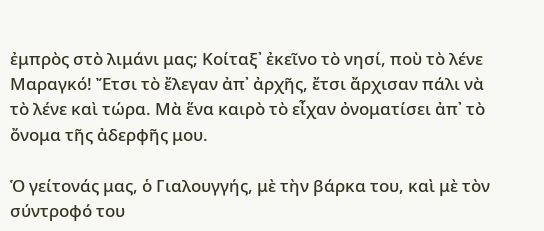ἐμπρὸς στὸ λιμάνι μας; Κοίταξ᾽ ἐκεῖνο τὸ νησί, ποὺ τὸ λένε Μαραγκό! Ἔτσι τὸ ἔλεγαν ἀπ᾽ ἀρχῆς, ἔτσι ἄρχισαν πάλι νὰ τὸ λένε καὶ τώρα. Μὰ ἕνα καιρὸ τὸ εἶχαν ὀνοματίσει ἀπ᾽ τὸ ὄνομα τῆς ἀδερφῆς μου.

Ὁ γείτονάς μας, ὁ Γιαλουγγής, μὲ τὴν βάρκα του, καὶ μὲ τὸν σύντροφό του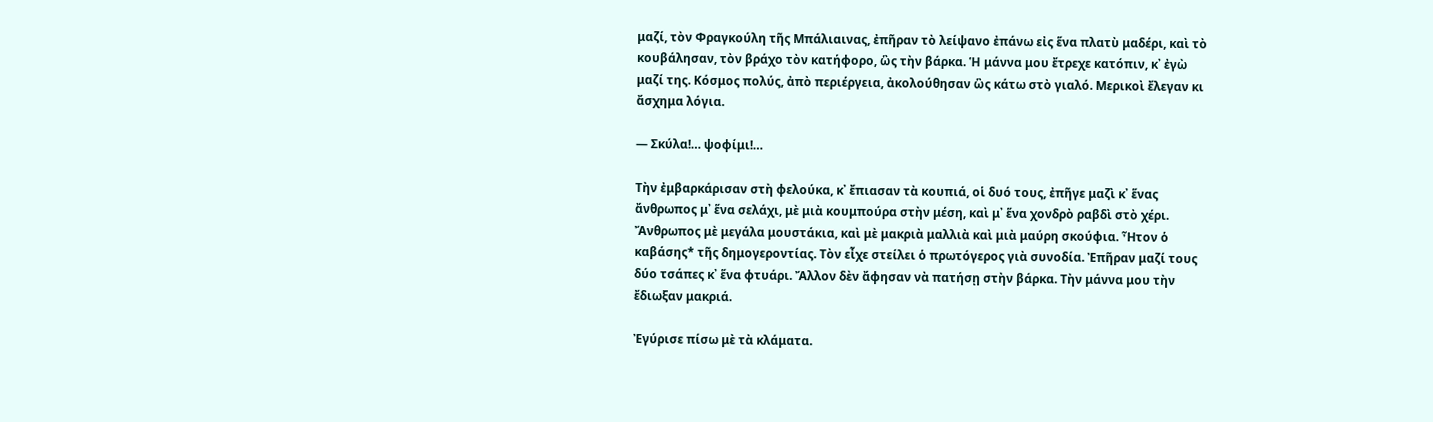μαζί, τὸν Φραγκούλη τῆς Μπάλιαινας, ἐπῆραν τὸ λείψανο ἐπάνω εἰς ἕνα πλατὺ μαδέρι, καὶ τὸ κουβάλησαν, τὸν βράχο τὸν κατήφορο, ὣς τὴν βάρκα. Ἡ μάννα μου ἔτρεχε κατόπιν, κ᾽ ἐγὼ μαζί της. Κόσμος πολύς, ἀπὸ περιέργεια, ἀκολούθησαν ὣς κάτω στὸ γιαλό. Μερικοὶ ἔλεγαν κι ἄσχημα λόγια.

― Σκύλα!… ψοφίμι!…

Τὴν ἐμβαρκάρισαν στὴ φελούκα, κ᾽ ἔπιασαν τὰ κουπιά, οἱ δυό τους, ἐπῆγε μαζὶ κ᾽ ἕνας ἄνθρωπος μ᾽ ἕνα σελάχι, μὲ μιὰ κουμπούρα στὴν μέση, καὶ μ᾽ ἕνα χονδρὸ ραβδὶ στὸ χέρι. Ἄνθρωπος μὲ μεγάλα μουστάκια, καὶ μὲ μακριὰ μαλλιὰ καὶ μιὰ μαύρη σκούφια. Ἦτον ὁ καβάσης* τῆς δημογεροντίας. Τὸν εἶχε στείλει ὁ πρωτόγερος γιὰ συνοδία. Ἐπῆραν μαζί τους δύο τσάπες κ᾽ ἕνα φτυάρι. Ἄλλον δὲν ἄφησαν νὰ πατήσῃ στὴν βάρκα. Τὴν μάννα μου τὴν ἔδιωξαν μακριά.

Ἐγύρισε πίσω μὲ τὰ κλάματα.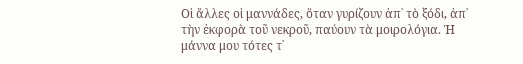Οἱ ἄλλες οἱ μαννάδες, ὅταν γυρίζουν ἀπ᾽ τὸ ξόδι, ἀπ᾽ τὴν ἐκφορὰ τοῦ νεκροῦ, παύουν τὰ μοιρολόγια. Ἡ μάννα μου τότες τ᾽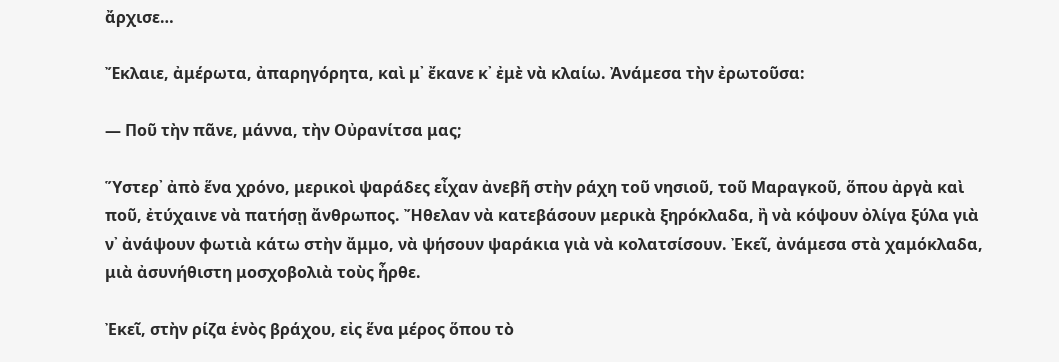ἄρχισε…

Ἔκλαιε, ἀμέρωτα, ἀπαρηγόρητα, καὶ μ᾽ ἔκανε κ᾽ ἐμὲ νὰ κλαίω. Ἀνάμεσα τὴν ἐρωτοῦσα:

― Ποῦ τὴν πᾶνε, μάννα, τὴν Οὐρανίτσα μας;

Ὕστερ᾽ ἀπὸ ἕνα χρόνο, μερικοὶ ψαράδες εἶχαν ἀνεβῆ στὴν ράχη τοῦ νησιοῦ, τοῦ Μαραγκοῦ, ὅπου ἀργὰ καὶ ποῦ, ἐτύχαινε νὰ πατήσῃ ἄνθρωπος. Ἤθελαν νὰ κατεβάσουν μερικὰ ξηρόκλαδα, ἢ νὰ κόψουν ὀλίγα ξύλα γιὰ ν᾽ ἀνάψουν φωτιὰ κάτω στὴν ἄμμο, νὰ ψήσουν ψαράκια γιὰ νὰ κολατσίσουν. Ἐκεῖ, ἀνάμεσα στὰ χαμόκλαδα, μιὰ ἀσυνήθιστη μοσχοβολιὰ τοὺς ἦρθε.

Ἐκεῖ, στὴν ρίζα ἑνὸς βράχου, εἰς ἕνα μέρος ὅπου τὸ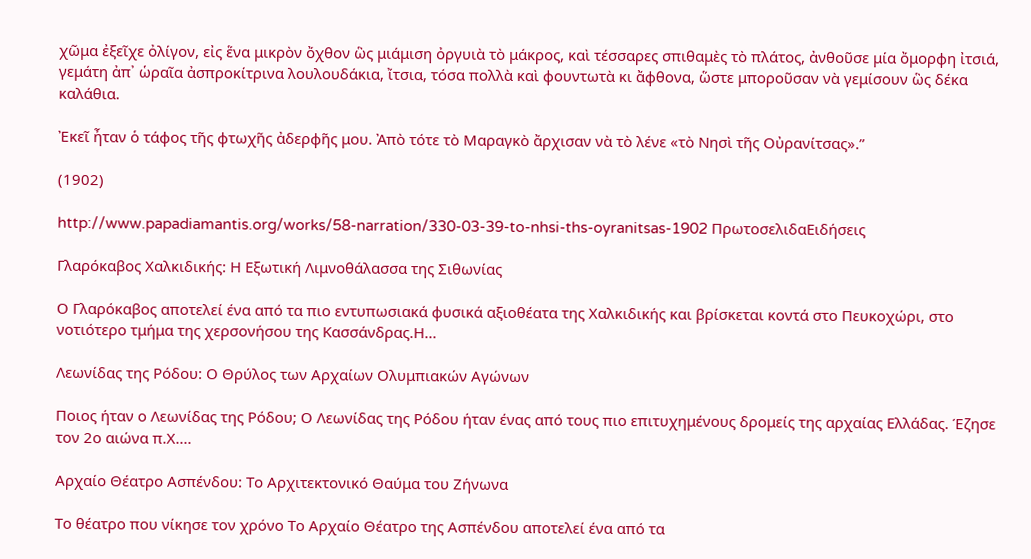χῶμα ἐξεῖχε ὀλίγον, εἰς ἕνα μικρὸν ὄχθον ὣς μιάμιση ὀργυιὰ τὸ μάκρος, καὶ τέσσαρες σπιθαμὲς τὸ πλάτος, ἀνθοῦσε μία ὄμορφη ἰτσιά, γεμάτη ἀπ᾽ ὡραῖα ἀσπροκίτρινα λουλουδάκια, ἴτσια, τόσα πολλὰ καὶ φουντωτὰ κι ἄφθονα, ὥστε μποροῦσαν νὰ γεμίσουν ὣς δέκα καλάθια.

Ἐκεῖ ἦταν ὁ τάφος τῆς φτωχῆς ἀδερφῆς μου. Ἀπὸ τότε τὸ Μαραγκὸ ἄρχισαν νὰ τὸ λένε «τὸ Νησὶ τῆς Οὐρανίτσας».”

(1902)

http://www.papadiamantis.org/works/58-narration/330-03-39-to-nhsi-ths-oyranitsas-1902 ΠρωτοσελιδαΕιδήσεις

Γλαρόκαβος Χαλκιδικής: Η Εξωτική Λιμνοθάλασσα της Σιθωνίας

Ο Γλαρόκαβος αποτελεί ένα από τα πιο εντυπωσιακά φυσικά αξιοθέατα της Χαλκιδικής και βρίσκεται κοντά στο Πευκοχώρι, στο νοτιότερο τμήμα της χερσονήσου της Κασσάνδρας.Η...

Λεωνίδας της Ρόδου: Ο Θρύλος των Αρχαίων Ολυμπιακών Αγώνων

Ποιος ήταν ο Λεωνίδας της Ρόδου; Ο Λεωνίδας της Ρόδου ήταν ένας από τους πιο επιτυχημένους δρομείς της αρχαίας Ελλάδας. Έζησε τον 2ο αιώνα π.Χ....

Αρχαίο Θέατρο Ασπένδου: Το Αρχιτεκτονικό Θαύμα του Ζήνωνα

Το θέατρο που νίκησε τον χρόνο Το Αρχαίο Θέατρο της Ασπένδου αποτελεί ένα από τα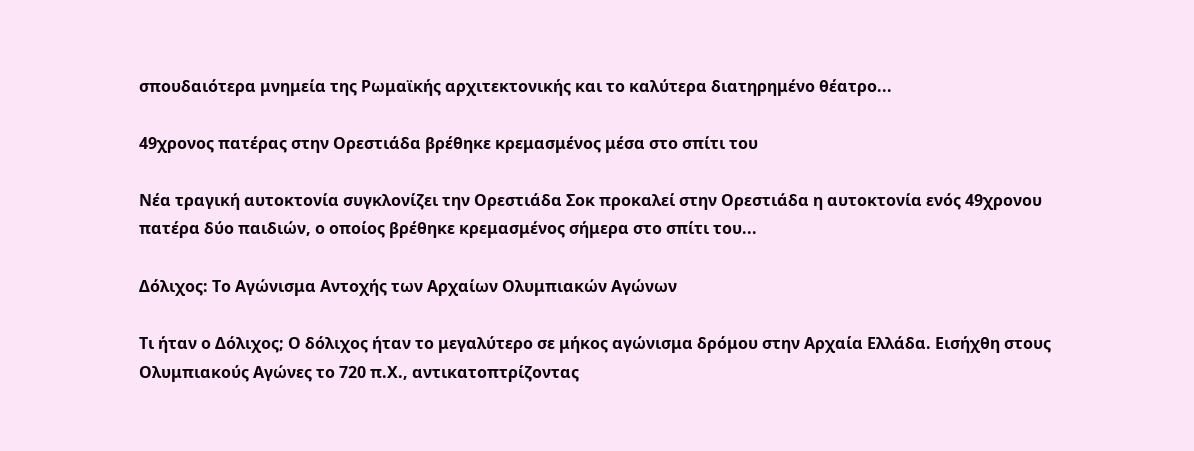σπουδαιότερα μνημεία της Ρωμαϊκής αρχιτεκτονικής και το καλύτερα διατηρημένο θέατρο...

49χρονος πατέρας στην Ορεστιάδα βρέθηκε κρεμασμένος μέσα στο σπίτι του

Νέα τραγική αυτοκτονία συγκλονίζει την Ορεστιάδα Σοκ προκαλεί στην Ορεστιάδα η αυτοκτονία ενός 49χρονου πατέρα δύο παιδιών, ο οποίος βρέθηκε κρεμασμένος σήμερα στο σπίτι του...

Δόλιχος: Το Αγώνισμα Αντοχής των Αρχαίων Ολυμπιακών Αγώνων

Τι ήταν ο Δόλιχος; Ο δόλιχος ήταν το μεγαλύτερο σε μήκος αγώνισμα δρόμου στην Αρχαία Ελλάδα. Εισήχθη στους Ολυμπιακούς Αγώνες το 720 π.Χ., αντικατοπτρίζοντας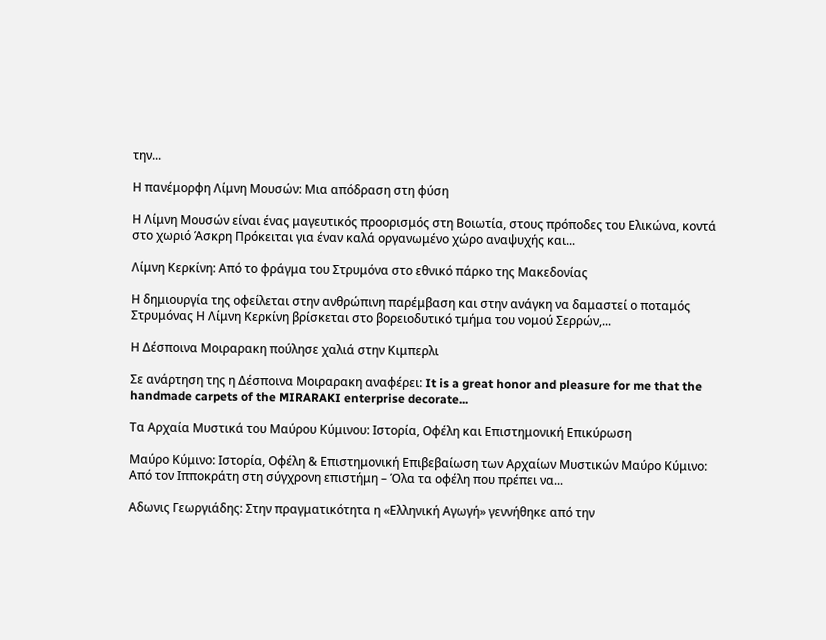την...

Η πανέμορφη Λίμνη Μουσών: Μια απόδραση στη φύση

Η Λίμνη Μουσών είναι ένας μαγευτικός προορισμός στη Βοιωτία, στους πρόποδες του Ελικώνα, κοντά στο χωριό Άσκρη Πρόκειται για έναν καλά οργανωμένο χώρο αναψυχής και...

Λίμνη Κερκίνη: Από το φράγμα του Στρυμόνα στο εθνικό πάρκο της Μακεδονίας

Η δημιουργία της οφείλεται στην ανθρώπινη παρέμβαση και στην ανάγκη να δαμαστεί ο ποταμός Στρυμόνας Η Λίμνη Κερκίνη βρίσκεται στο βορειοδυτικό τμήμα του νομού Σερρών,...

Η Δέσποινα Μοιραρακη πούλησε χαλιά στην Κιμπερλι

Σε ανάρτηση της η Δέσποινα Μοιραρακη αναφέρει: It is a great honor and pleasure for me that the handmade carpets of the MIRARAKI enterprise decorate...

Τα Αρχαία Μυστικά του Μαύρου Κύμινου: Ιστορία, Οφέλη και Επιστημονική Επικύρωση

Μαύρο Κύμινο: Ιστορία, Οφέλη & Επιστημονική Επιβεβαίωση των Αρχαίων Μυστικών Μαύρο Κύμινο: Από τον Ιπποκράτη στη σύγχρονη επιστήμη – Όλα τα οφέλη που πρέπει να...

Αδωνις Γεωργιάδης: Στην πραγματικότητα η «Ελληνική Αγωγή» γεννήθηκε από την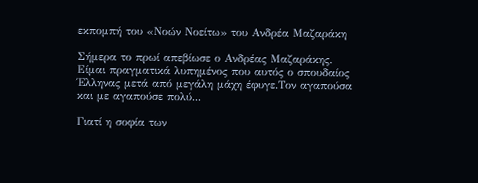εκπομπή του «Νοών Νοείτω» του Ανδρέα Μαζαράκη

Σήμερα το πρωί απεβίωσε ο Ανδρέας Μαζαράκης. Είμαι πραγματικά λυπημένος που αυτός ο σπουδαίος Έλληνας μετά από μεγάλη μάχη έφυγε.Τον αγαπούσα και με αγαπούσε πολύ...

Γιατί η σοφία των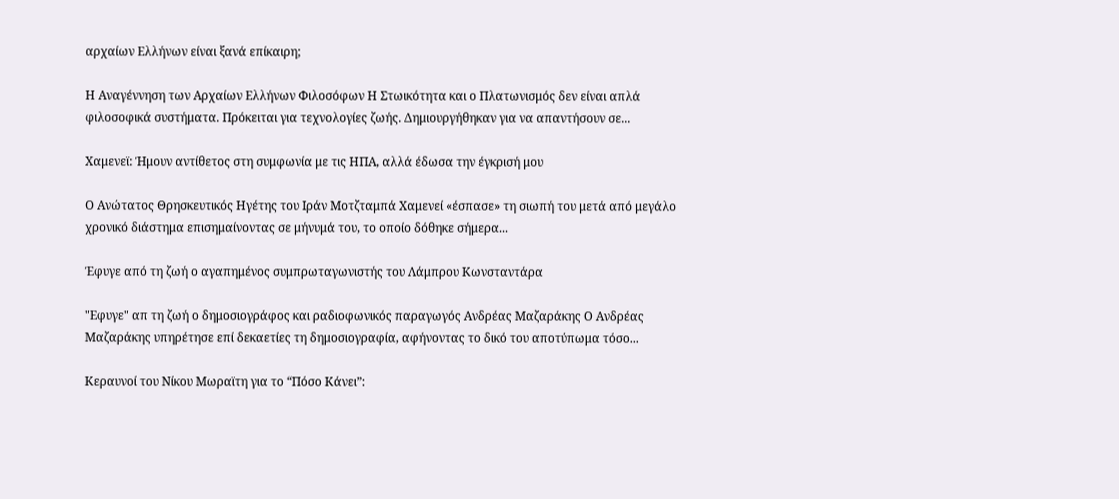αρχαίων Ελλήνων είναι ξανά επίκαιρη;

Η Αναγέννηση των Αρχαίων Ελλήνων Φιλοσόφων Η Στωικότητα και ο Πλατωνισμός δεν είναι απλά φιλοσοφικά συστήματα. Πρόκειται για τεχνολογίες ζωής. Δημιουργήθηκαν για να απαντήσουν σε...

Χαμενεϊ: Ήμουν αντίθετος στη συμφωνία με τις ΗΠΑ, αλλά έδωσα την έγκρισή μου

Ο Ανώτατος Θρησκευτικός Ηγέτης του Ιράν Μοτζταμπά Χαμενεί «έσπασε» τη σιωπή του μετά από μεγάλο χρονικό διάστημα επισημαίνοντας σε μήνυμά του, το οποίο δόθηκε σήμερα...

Έφυγε από τη ζωή ο αγαπημένος συμπρωταγωνιστής του Λάμπρου Κωνσταντάρα

"Εφυγε" απ τη ζωή ο δημοσιογράφος και ραδιοφωνικός παραγωγός Ανδρέας Μαζαράκης Ο Ανδρέας Μαζαράκης υπηρέτησε επί δεκαετίες τη δημοσιογραφία, αφήνοντας το δικό του αποτύπωμα τόσο...

Κεραυνοί του Νίκου Μωραϊτη για το “Πόσο Κάνει”: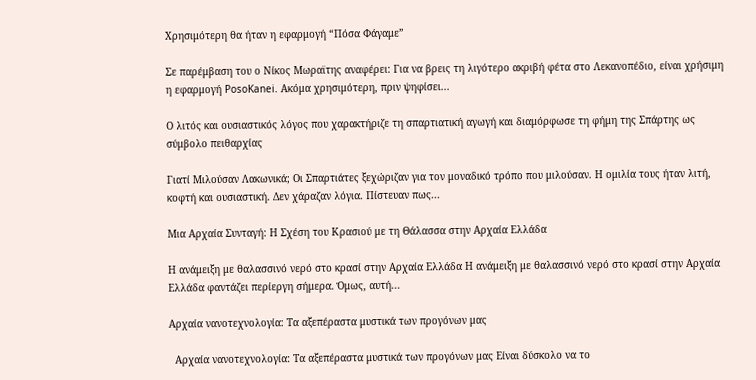Χρησιμότερη θα ήταν η εφαρμογή “Πόσα Φάγαμε”

Σε παρέμβαση του ο Νίκος Μωραϊτης αναφέρει: Για να βρεις τη λιγότερο ακριβή φέτα στο Λεκανοπέδιο, είναι χρήσιμη η εφαρμογή PosoKanei. Ακόμα χρησιμότερη, πριν ψηφίσει...

Ο λιτός και ουσιαστικός λόγος που χαρακτήριζε τη σπαρτιατική αγωγή και διαμόρφωσε τη φήμη της Σπάρτης ως σύμβολο πειθαρχίας

Γιατί Μιλούσαν Λακωνικά; Οι Σπαρτιάτες ξεχώριζαν για τον μοναδικό τρόπο που μιλούσαν. Η ομιλία τους ήταν λιτή, κοφτή και ουσιαστική. Δεν χάραζαν λόγια. Πίστευαν πως...

Μια Αρχαία Συνταγή: Η Σχέση του Κρασιού με τη Θάλασσα στην Αρχαία Ελλάδα

Η ανάμειξη με θαλασσινό νερό στο κρασί στην Αρχαία Ελλάδα Η ανάμειξη με θαλασσινό νερό στο κρασί στην Αρχαία Ελλάδα φαντάζει περίεργη σήμερα. Όμως, αυτή...

Αρχαία νανοτεχνολογία: Τα αξεπέραστα μυστικά των προγόνων μας

  Αρχαία νανοτεχνολογία: Τα αξεπέραστα μυστικά των προγόνων μας Είναι δύσκολο να το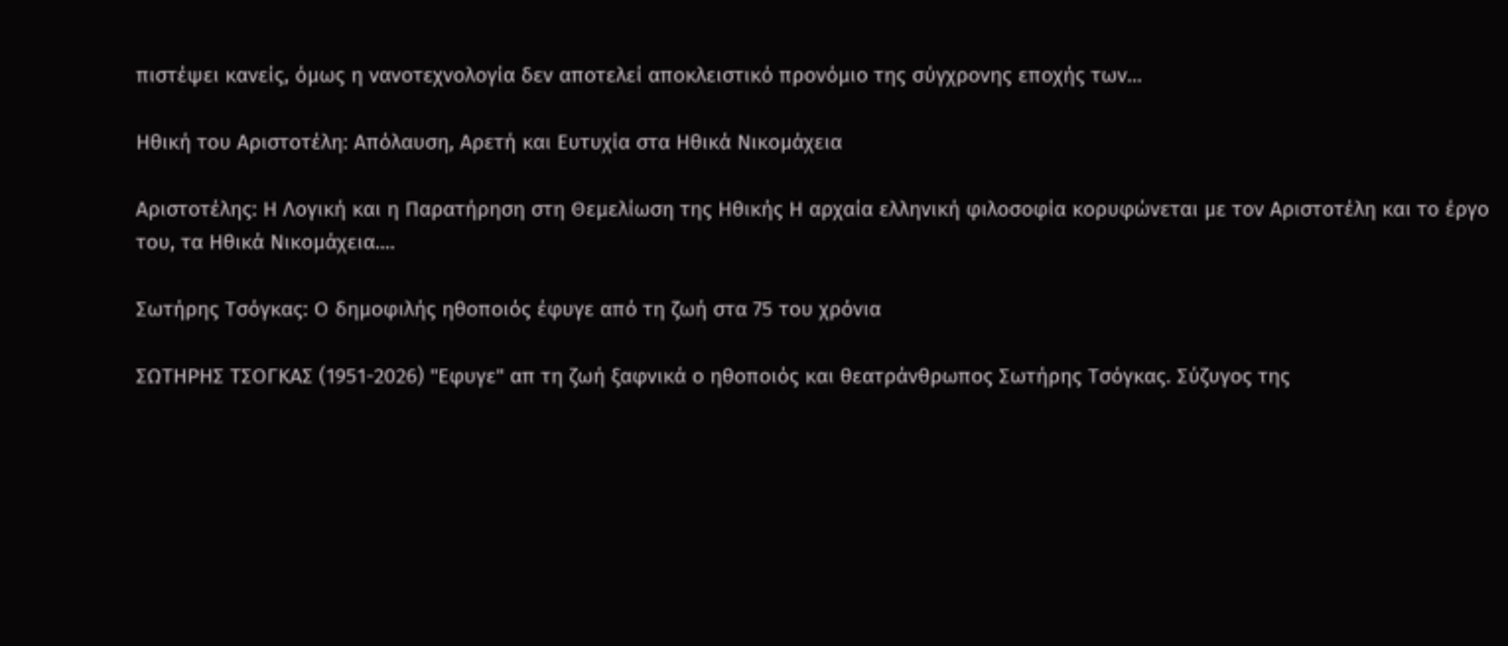πιστέψει κανείς, όμως η νανοτεχνολογία δεν αποτελεί αποκλειστικό προνόμιο της σύγχρονης εποχής των...

Ηθική του Αριστοτέλη: Απόλαυση, Αρετή και Ευτυχία στα Ηθικά Νικομάχεια

Αριστοτέλης: Η Λογική και η Παρατήρηση στη Θεμελίωση της Ηθικής Η αρχαία ελληνική φιλοσοφία κορυφώνεται με τον Αριστοτέλη και το έργο του, τα Ηθικά Νικομάχεια....

Σωτήρης Τσόγκας: Ο δημοφιλής ηθοποιός έφυγε από τη ζωή στα 75 του χρόνια

ΣΩΤΗΡΗΣ ΤΣΟΓΚΑΣ (1951-2026) "Εφυγε" απ τη ζωή ξαφνικά ο ηθοποιός και θεατράνθρωπος Σωτήρης Τσόγκας. Σύζυγος της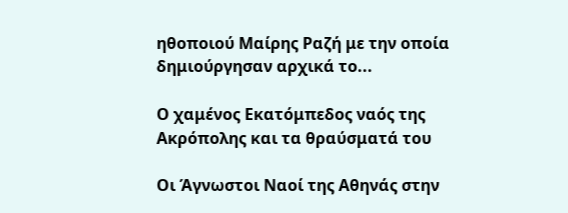ηθοποιού Μαίρης Ραζή με την οποία δημιούργησαν αρχικά το...

Ο χαμένος Εκατόμπεδος ναός της Ακρόπολης και τα θραύσματά του

Οι Άγνωστοι Ναοί της Αθηνάς στην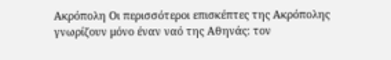Ακρόπολη Οι περισσότεροι επισκέπτες της Ακρόπολης γνωρίζουν μόνο έναν ναό της Αθηνάς: τον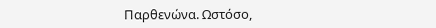Παρθενώνα. Ωστόσο,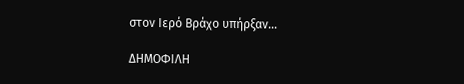στον Ιερό Βράχο υπήρξαν...

ΔΗΜΟΦΙΛΗ